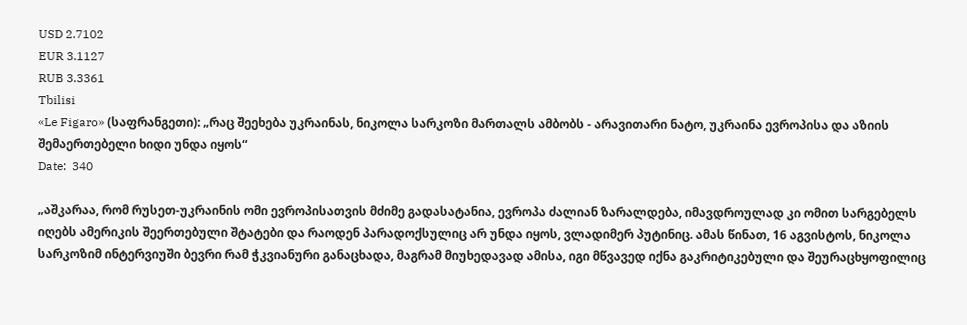USD 2.7102
EUR 3.1127
RUB 3.3361
Tbilisi
«Le Figaro» (საფრანგეთი): „რაც შეეხება უკრაინას, ნიკოლა სარკოზი მართალს ამბობს - არავითარი ნატო, უკრაინა ევროპისა და აზიის შემაერთებელი ხიდი უნდა იყოს“
Date:  340

„აშკარაა, რომ რუსეთ-უკრაინის ომი ევროპისათვის მძიმე გადასატანია, ევროპა ძალიან ზარალდება, იმავდროულად კი ომით სარგებელს იღებს ამერიკის შეერთებული შტატები და რაოდენ პარადოქსულიც არ უნდა იყოს, ვლადიმერ პუტინიც. ამას წინათ, 16 აგვისტოს, ნიკოლა სარკოზიმ ინტერვიუში ბევრი რამ ჭკვიანური განაცხადა, მაგრამ მიუხედავად ამისა, იგი მწვავედ იქნა გაკრიტიკებული და შეურაცხყოფილიც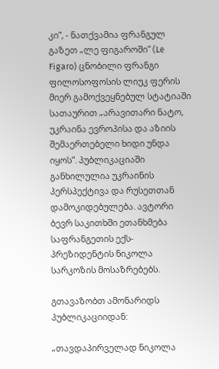კი“, - ნათქვამია ფრანგულ გაზეთ „ლე ფიგაროში“ (Le Figaro) ცნობილი ფრანგი ფილოსოფოსის ლიუკ ფერის მიერ გამოქვეყნებულ სტატიაში  სათაურით „არავითარი ნატო, უკრაინა ევროპისა და აზიის შემაერთებელი ხიდი უნდა იყოს“. პუბლიკაციაში განხილულია უკრაინის პერსპექტივა და რუსეთთან დამოკიდებულება. ავტორი ბევრ საკითხში ეთანხმება საფრანგეთის ექს-პრეზიდენტის ნიკოლა სარკოზის მოსაზრებებს.

გთავაზობთ ამონარიდს პუბლიკაციიდან:

„თავდაპირველად ნიკოლა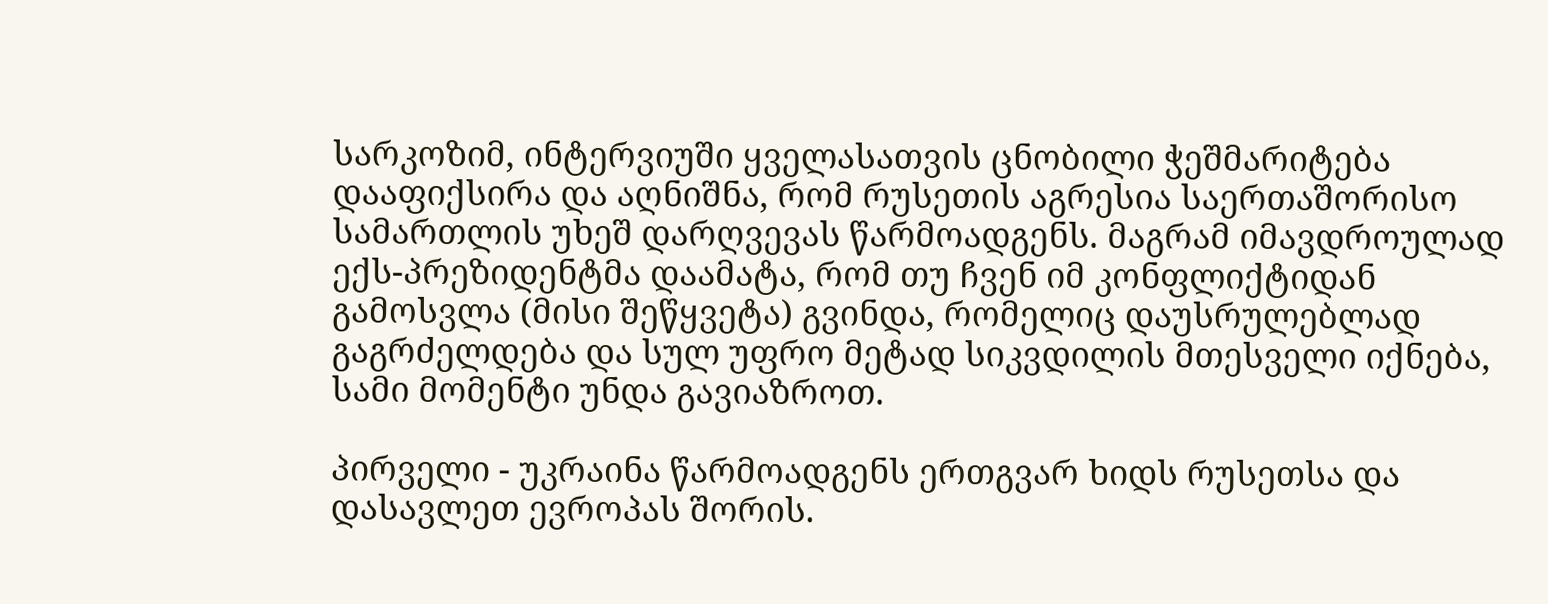სარკოზიმ, ინტერვიუში ყველასათვის ცნობილი ჭეშმარიტება დააფიქსირა და აღნიშნა, რომ რუსეთის აგრესია საერთაშორისო სამართლის უხეშ დარღვევას წარმოადგენს. მაგრამ იმავდროულად ექს-პრეზიდენტმა დაამატა, რომ თუ ჩვენ იმ კონფლიქტიდან გამოსვლა (მისი შეწყვეტა) გვინდა, რომელიც დაუსრულებლად გაგრძელდება და სულ უფრო მეტად სიკვდილის მთესველი იქნება, სამი მომენტი უნდა გავიაზროთ.

პირველი - უკრაინა წარმოადგენს ერთგვარ ხიდს რუსეთსა და დასავლეთ ევროპას შორის.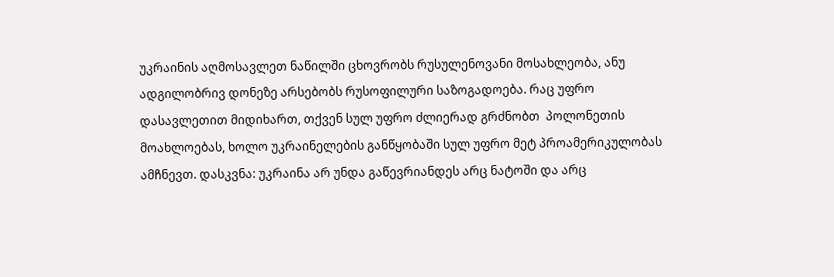უკრაინის აღმოსავლეთ ნაწილში ცხოვრობს რუსულენოვანი მოსახლეობა, ანუ ადგილობრივ დონეზე არსებობს რუსოფილური საზოგადოება. რაც უფრო დასავლეთით მიდიხართ, თქვენ სულ უფრო ძლიერად გრძნობთ  პოლონეთის მოახლოებას, ხოლო უკრაინელების განწყობაში სულ უფრო მეტ პროამერიკულობას ამჩნევთ. დასკვნა: უკრაინა არ უნდა გაწევრიანდეს არც ნატოში და არც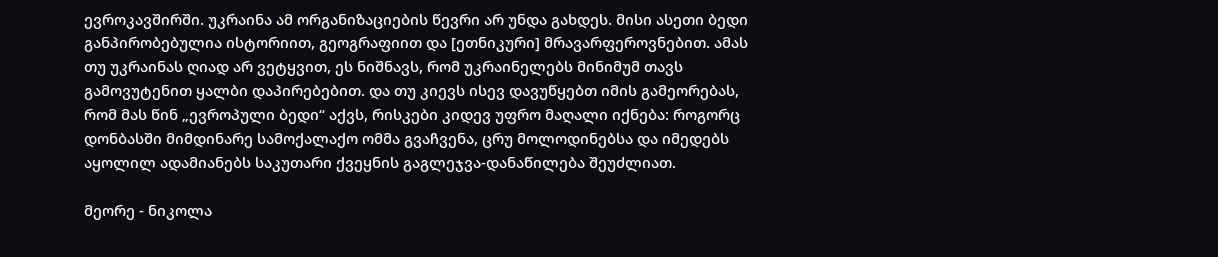ევროკავშირში. უკრაინა ამ ორგანიზაციების წევრი არ უნდა გახდეს. მისი ასეთი ბედი განპირობებულია ისტორიით, გეოგრაფიით და [ეთნიკური] მრავარფეროვნებით. ამას თუ უკრაინას ღიად არ ვეტყვით, ეს ნიშნავს, რომ უკრაინელებს მინიმუმ თავს გამოვუტენით ყალბი დაპირებებით. და თუ კიევს ისევ დავუწყებთ იმის გამეორებას, რომ მას წინ „ევროპული ბედი“ აქვს, რისკები კიდევ უფრო მაღალი იქნება: როგორც დონბასში მიმდინარე სამოქალაქო ომმა გვაჩვენა, ცრუ მოლოდინებსა და იმედებს აყოლილ ადამიანებს საკუთარი ქვეყნის გაგლეჯვა-დანაწილება შეუძლიათ.

მეორე - ნიკოლა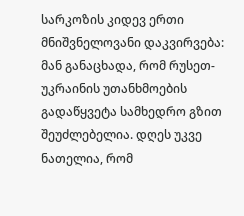სარკოზის კიდევ ერთი მნიშვნელოვანი დაკვირვება: მან განაცხადა, რომ რუსეთ-უკრაინის უთანხმოების გადაწყვეტა სამხედრო გზით შეუძლებელია. დღეს უკვე ნათელია, რომ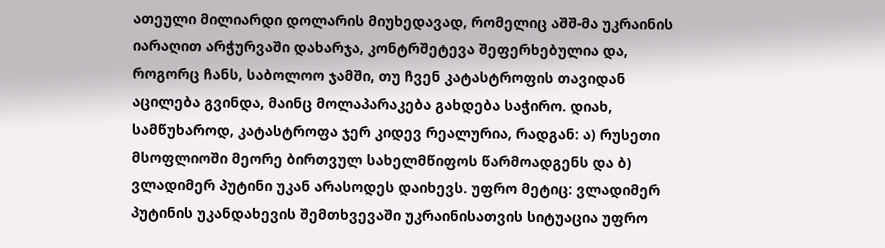ათეული მილიარდი დოლარის მიუხედავად, რომელიც აშშ-მა უკრაინის იარაღით არჭურვაში დახარჯა, კონტრშეტევა შეფერხებულია და, როგორც ჩანს, საბოლოო ჯამში, თუ ჩვენ კატასტროფის თავიდან აცილება გვინდა, მაინც მოლაპარაკება გახდება საჭირო. დიახ, სამწუხაროდ, კატასტროფა ჯერ კიდევ რეალურია, რადგან: ა) რუსეთი მსოფლიოში მეორე ბირთვულ სახელმწიფოს წარმოადგენს და ბ) ვლადიმერ პუტინი უკან არასოდეს დაიხევს. უფრო მეტიც: ვლადიმერ პუტინის უკანდახევის შემთხვევაში უკრაინისათვის სიტუაცია უფრო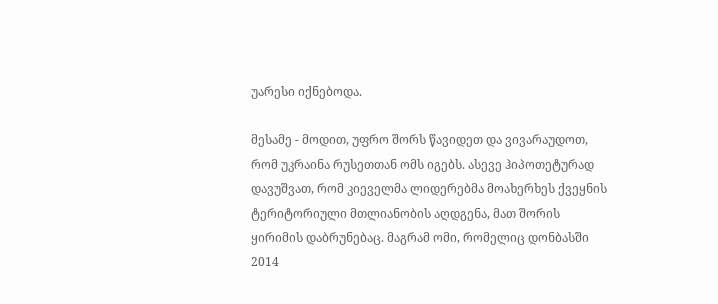უარესი იქნებოდა.

მესამე - მოდით, უფრო შორს წავიდეთ და ვივარაუდოთ, რომ უკრაინა რუსეთთან ომს იგებს. ასევე ჰიპოთეტურად დავუშვათ, რომ კიეველმა ლიდერებმა მოახერხეს ქვეყნის ტერიტორიული მთლიანობის აღდგენა, მათ შორის ყირიმის დაბრუნებაც. მაგრამ ომი, რომელიც დონბასში 2014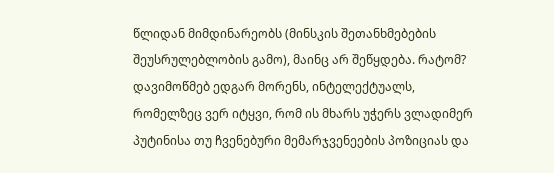წლიდან მიმდინარეობს (მინსკის შეთანხმებების შეუსრულებლობის გამო), მაინც არ შეწყდება. რატომ? დავიმოწმებ ედგარ მორენს, ინტელექტუალს, რომელზეც ვერ იტყვი, რომ ის მხარს უჭერს ვლადიმერ პუტინისა თუ ჩვენებური მემარჯვენეების პოზიციას და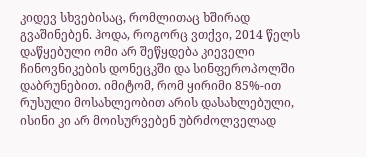კიდევ სხვებისაც, რომლითაც ხშირად გვაშინებენ. ჰოდა, როგორც ვთქვი, 2014 წელს დაწყებული ომი არ შეწყდება კიეველი ჩინოვნიკების დონეცკში და სინფეროპოლში დაბრუნებით. იმიტომ, რომ ყირიმი 85%-ით რუსული მოსახლეობით არის დასახლებული, ისინი კი არ მოისურვებენ უბრძოლველად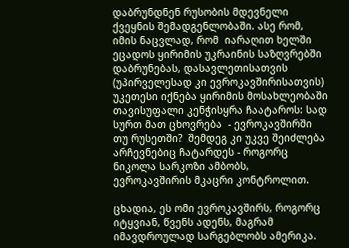დაბრუნდნენ რუსობის მდევნელი ქვეყნის შემადგენლობაში. ასე რომ, იმის ნაცვლად, რომ  იარაღით ხელში ეცადოს ყირიმის უკრაინის საზღვრებში დაბრუნებას, დასავლეთისათვის  (უპირველესად კი ევროკავშირისათვის) უკეთესი იქნება ყირიმის მოსახლეობაში თავისუფალი კენჭისყრა ჩაატაროს: სად სურთ მათ ცხოვრება  - ევროკავშირში თუ რუსეთში?  შემდეგ კი უკვე შეიძლება არჩევნებიც ჩატარდეს - როგორც ნიკოლა სარკოზი ამბობს, ევროკავშირის მკაცრი კონტროლით.

ცხადია, ეს ომი ევროკავშირს, როგორც იტყვიან, წვენს ადენს, მაგრამ იმავდროულად სარგებლობს ამერიკა.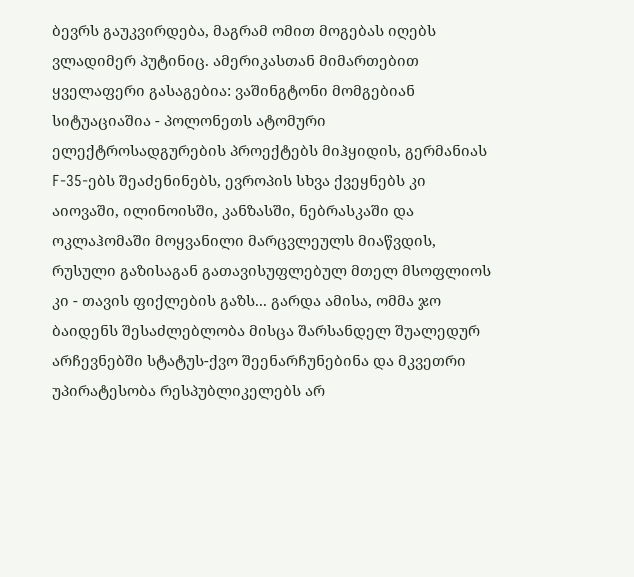ბევრს გაუკვირდება, მაგრამ ომით მოგებას იღებს ვლადიმერ პუტინიც. ამერიკასთან მიმართებით ყველაფერი გასაგებია: ვაშინგტონი მომგებიან სიტუაციაშია - პოლონეთს ატომური ელექტროსადგურების პროექტებს მიჰყიდის, გერმანიას F-35-ებს შეაძენინებს, ევროპის სხვა ქვეყნებს კი აიოვაში, ილინოისში, კანზასში, ნებრასკაში და ოკლაჰომაში მოყვანილი მარცვლეულს მიაწვდის, რუსული გაზისაგან გათავისუფლებულ მთელ მსოფლიოს კი - თავის ფიქლების გაზს... გარდა ამისა, ომმა ჯო ბაიდენს შესაძლებლობა მისცა შარსანდელ შუალედურ არჩევნებში სტატუს-ქვო შეენარჩუნებინა და მკვეთრი უპირატესობა რესპუბლიკელებს არ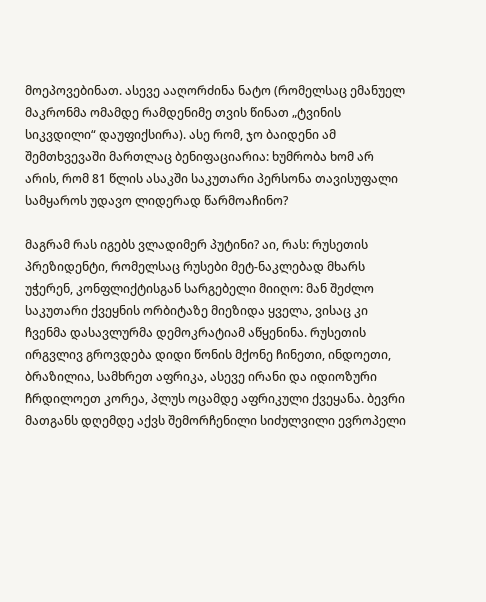მოეპოვებინათ. ასევე ააღორძინა ნატო (რომელსაც ემანუელ მაკრონმა ომამდე რამდენიმე თვის წინათ „ტვინის სიკვდილი“ დაუფიქსირა). ასე რომ, ჯო ბაიდენი ამ შემთხვევაში მართლაც ბენიფაციარია: ხუმრობა ხომ არ არის, რომ 81 წლის ასაკში საკუთარი პერსონა თავისუფალი სამყაროს უდავო ლიდერად წარმოაჩინო?

მაგრამ რას იგებს ვლადიმერ პუტინი? აი, რას: რუსეთის პრეზიდენტი, რომელსაც რუსები მეტ-ნაკლებად მხარს უჭერენ, კონფლიქტისგან სარგებელი მიიღო: მან შეძლო საკუთარი ქვეყნის ორბიტაზე მიეზიდა ყველა, ვისაც კი ჩვენმა დასავლურმა დემოკრატიამ აწყენინა. რუსეთის ირგვლივ გროვდება დიდი წონის მქონე ჩინეთი, ინდოეთი, ბრაზილია, სამხრეთ აფრიკა, ასევე ირანი და იდიოზური ჩრდილოეთ კორეა, პლუს ოცამდე აფრიკული ქვეყანა. ბევრი მათგანს დღემდე აქვს შემორჩენილი სიძულვილი ევროპელი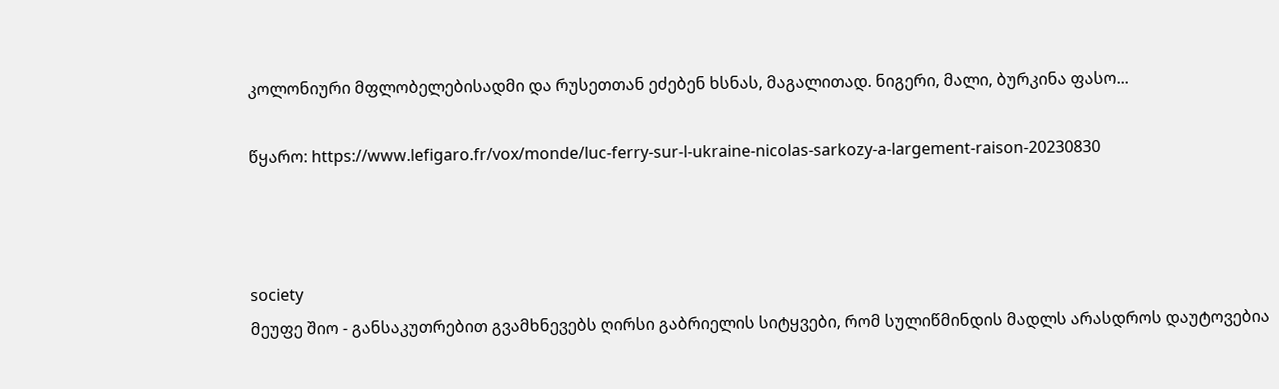კოლონიური მფლობელებისადმი და რუსეთთან ეძებენ ხსნას, მაგალითად. ნიგერი, მალი, ბურკინა ფასო...

წყარო: https://www.lefigaro.fr/vox/monde/luc-ferry-sur-l-ukraine-nicolas-sarkozy-a-largement-raison-20230830



society
მეუფე შიო - განსაკუთრებით გვამხნევებს ღირსი გაბრიელის სიტყვები, რომ სულიწმინდის მადლს არასდროს დაუტოვებია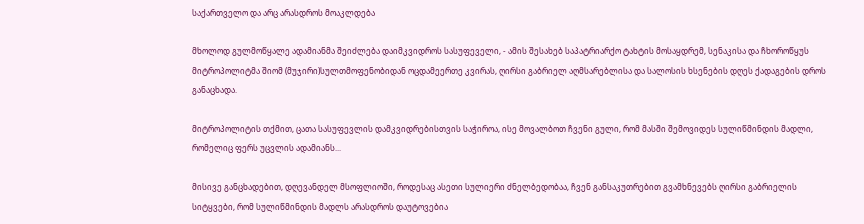საქართველო და არც არასდროს მოაკლდება

მხოლოდ გულმოწყალე ადამიანმა შეიძლება დაიმკვიდროს სასუფეველი, - ამის შესახებ საპატრიარქო ტახტის მოსაყდრემ, სენაკისა და ჩხოროწყუს მიტროპოლიტმა შიომ (მუჯირი)სულთმოფენობიდან ოცდამეერთე კვირას, ღირსი გაბრიელ აღმსარებლისა და სალოსის ხსენების დღეს ქადაგების დროს განაცხადა.

მიტროპოლიტის თქმით, ცათა სასუფევლის დამკვიდრებისთვის საჭიროა, ისე მოვალბოთ ჩვენი გული, რომ მასში შემოვიდეს სულიწმინდის მადლი, რომელიც ფერს უცვლის ადამიანს...

მისივე განცხადებით, დღევანდელ მსოფლიოში, როდესაც ასეთი სულიერი ძნელბედობაა, ჩვენ განსაკუთრებით გვამხნევებს ღირსი გაბრიელის სიტყვები, რომ სულიწმინდის მადლს არასდროს დაუტოვებია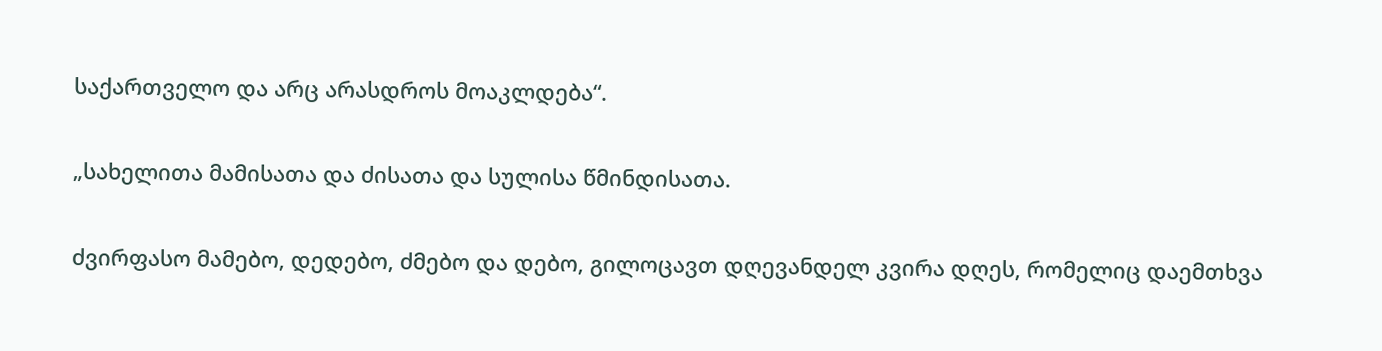საქართველო და არც არასდროს მოაკლდება“.

„სახელითა მამისათა და ძისათა და სულისა წმინდისათა.

ძვირფასო მამებო, დედებო, ძმებო და დებო, გილოცავთ დღევანდელ კვირა დღეს, რომელიც დაემთხვა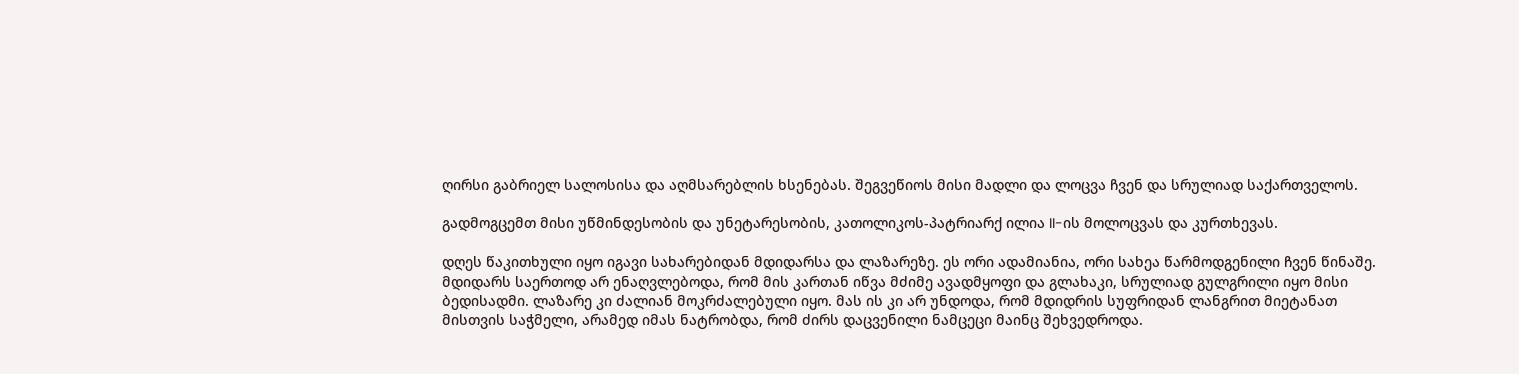ღირსი გაბრიელ სალოსისა და აღმსარებლის ხსენებას. შეგვეწიოს მისი მადლი და ლოცვა ჩვენ და სრულიად საქართველოს.

გადმოგცემთ მისი უწმინდესობის და უნეტარესობის, კათოლიკოს-პატრიარქ ილია II-ის მოლოცვას და კურთხევას.

დღეს წაკითხული იყო იგავი სახარებიდან მდიდარსა და ლაზარეზე. ეს ორი ადამიანია, ორი სახეა წარმოდგენილი ჩვენ წინაშე. მდიდარს საერთოდ არ ენაღვლებოდა, რომ მის კართან იწვა მძიმე ავადმყოფი და გლახაკი, სრულიად გულგრილი იყო მისი ბედისადმი. ლაზარე კი ძალიან მოკრძალებული იყო. მას ის კი არ უნდოდა, რომ მდიდრის სუფრიდან ლანგრით მიეტანათ მისთვის საჭმელი, არამედ იმას ნატრობდა, რომ ძირს დაცვენილი ნამცეცი მაინც შეხვედროდა.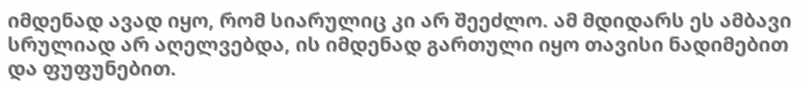იმდენად ავად იყო, რომ სიარულიც კი არ შეეძლო. ამ მდიდარს ეს ამბავი სრულიად არ აღელვებდა, ის იმდენად გართული იყო თავისი ნადიმებით და ფუფუნებით.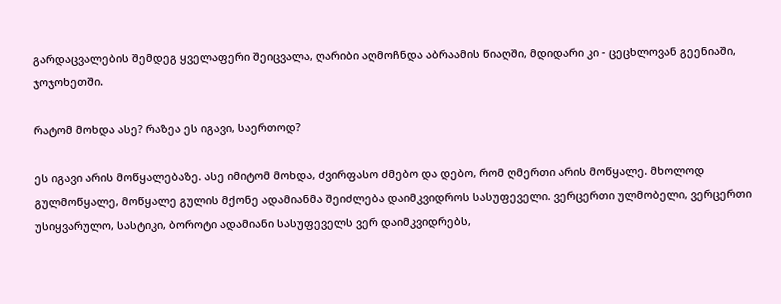გარდაცვალების შემდეგ ყველაფერი შეიცვალა, ღარიბი აღმოჩნდა აბრაამის წიაღში, მდიდარი კი - ცეცხლოვან გეენიაში, ჯოჯოხეთში.

რატომ მოხდა ასე? რაზეა ეს იგავი, საერთოდ?

ეს იგავი არის მოწყალებაზე. ასე იმიტომ მოხდა, ძვირფასო ძმებო და დებო, რომ ღმერთი არის მოწყალე. მხოლოდ გულმოწყალე, მოწყალე გულის მქონე ადამიანმა შეიძლება დაიმკვიდროს სასუფეველი. ვერცერთი ულმობელი, ვერცერთი უსიყვარულო, სასტიკი, ბოროტი ადამიანი სასუფეველს ვერ დაიმკვიდრებს,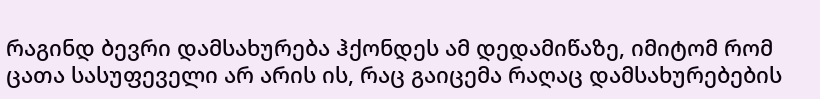რაგინდ ბევრი დამსახურება ჰქონდეს ამ დედამიწაზე, იმიტომ რომ ცათა სასუფეველი არ არის ის, რაც გაიცემა რაღაც დამსახურებების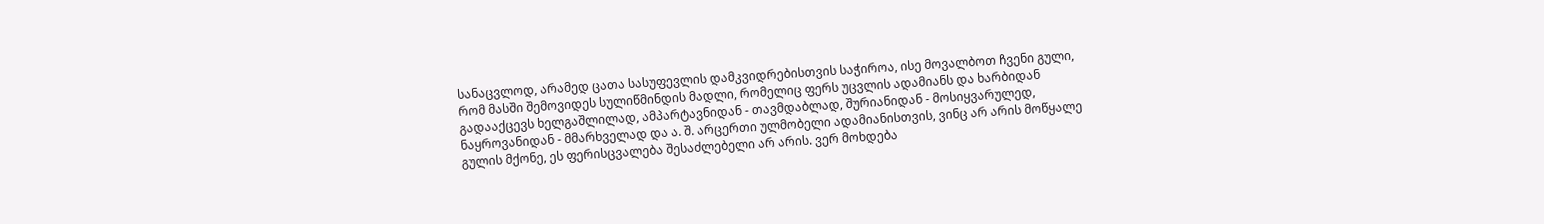სანაცვლოდ, არამედ ცათა სასუფევლის დამკვიდრებისთვის საჭიროა, ისე მოვალბოთ ჩვენი გული, რომ მასში შემოვიდეს სულიწმინდის მადლი, რომელიც ფერს უცვლის ადამიანს და ხარბიდან გადააქცევს ხელგაშლილად, ამპარტავნიდან - თავმდაბლად, შურიანიდან - მოსიყვარულედ, ნაყროვანიდან - მმარხველად და ა. შ. არცერთი ულმობელი ადამიანისთვის, ვინც არ არის მოწყალე გულის მქონე, ეს ფერისცვალება შესაძლებელი არ არის. ვერ მოხდება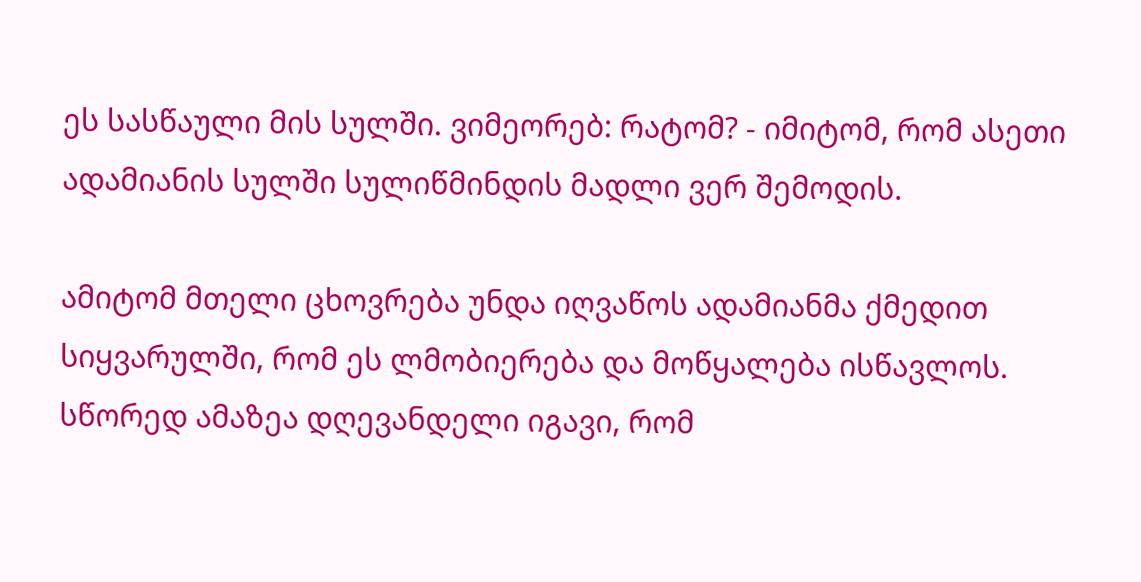ეს სასწაული მის სულში. ვიმეორებ: რატომ? - იმიტომ, რომ ასეთი ადამიანის სულში სულიწმინდის მადლი ვერ შემოდის.

ამიტომ მთელი ცხოვრება უნდა იღვაწოს ადამიანმა ქმედით სიყვარულში, რომ ეს ლმობიერება და მოწყალება ისწავლოს. სწორედ ამაზეა დღევანდელი იგავი, რომ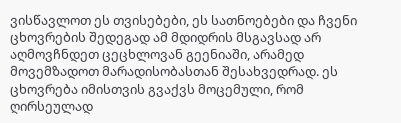ვისწავლოთ ეს თვისებები, ეს სათნოებები და ჩვენი ცხოვრების შედეგად ამ მდიდრის მსგავსად არ აღმოვჩნდეთ ცეცხლოვან გეენიაში, არამედ მოვემზადოთ მარადისობასთან შესახვედრად. ეს ცხოვრება იმისთვის გვაქვს მოცემული, რომ ღირსეულად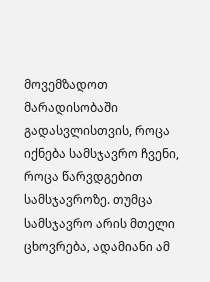მოვემზადოთ მარადისობაში გადასვლისთვის, როცა იქნება სამსჯავრო ჩვენი, როცა წარვდგებით სამსჯავროზე. თუმცა სამსჯავრო არის მთელი ცხოვრება, ადამიანი ამ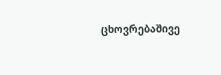ცხოვრებაშივე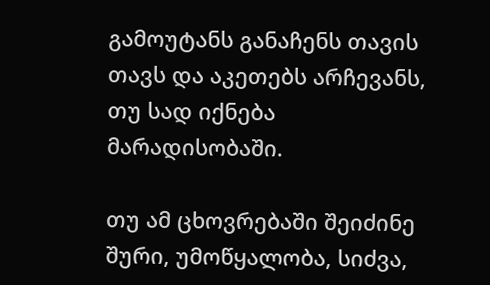გამოუტანს განაჩენს თავის თავს და აკეთებს არჩევანს, თუ სად იქნება მარადისობაში.

თუ ამ ცხოვრებაში შეიძინე შური, უმოწყალობა, სიძვა,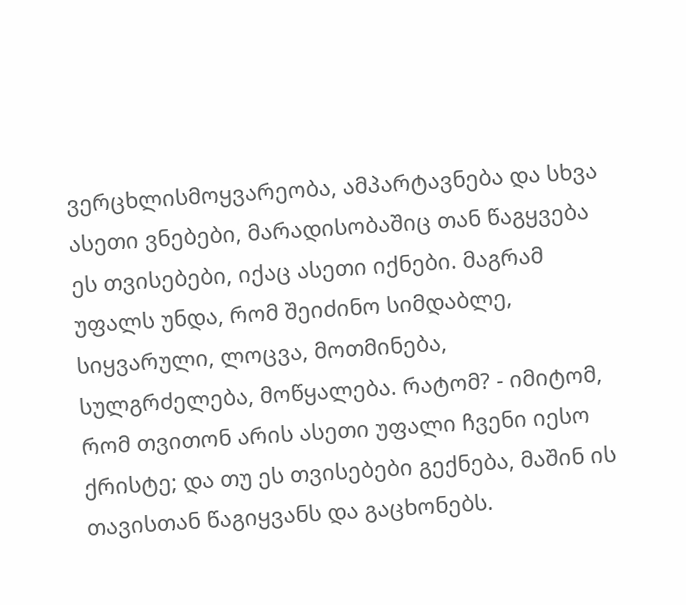ვერცხლისმოყვარეობა, ამპარტავნება და სხვა ასეთი ვნებები, მარადისობაშიც თან წაგყვება ეს თვისებები, იქაც ასეთი იქნები. მაგრამ უფალს უნდა, რომ შეიძინო სიმდაბლე, სიყვარული, ლოცვა, მოთმინება, სულგრძელება, მოწყალება. რატომ? - იმიტომ, რომ თვითონ არის ასეთი უფალი ჩვენი იესო ქრისტე; და თუ ეს თვისებები გექნება, მაშინ ის თავისთან წაგიყვანს და გაცხონებს.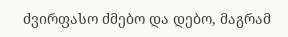ძვირფასო ძმებო და დებო, მაგრამ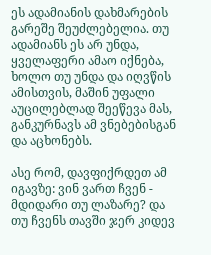ეს ადამიანის დახმარების გარეშე შეუძლებელია. თუ ადამიანს ეს არ უნდა, ყველაფერი ამაო იქნება, ხოლო თუ უნდა და იღვწის ამისთვის, მაშინ უფალი აუცილებლად შეეწევა მას, განკურნავს ამ ვნებებისგან და აცხონებს.

ასე რომ, დავფიქრდეთ ამ იგავზე: ვინ ვართ ჩვენ - მდიდარი თუ ლაზარე? და თუ ჩვენს თავში ჯერ კიდევ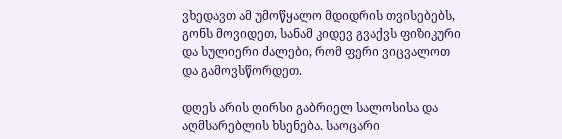ვხედავთ ამ უმოწყალო მდიდრის თვისებებს, გონს მოვიდეთ, სანამ კიდევ გვაქვს ფიზიკური და სულიერი ძალები, რომ ფერი ვიცვალოთ და გამოვსწორდეთ.

დღეს არის ღირსი გაბრიელ სალოსისა და აღმსარებლის ხსენება. საოცარი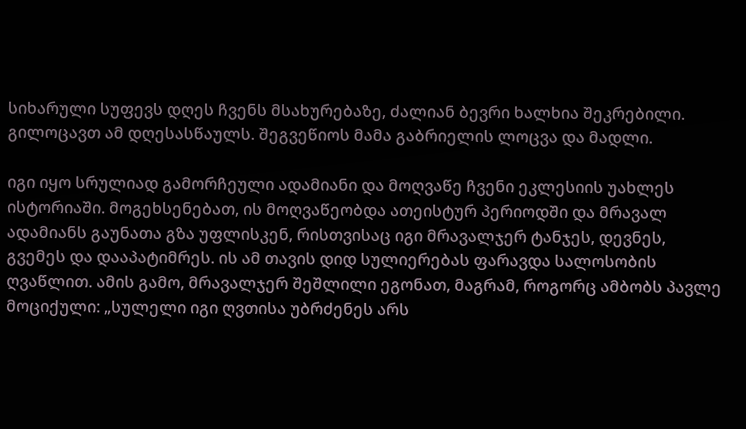სიხარული სუფევს დღეს ჩვენს მსახურებაზე, ძალიან ბევრი ხალხია შეკრებილი. გილოცავთ ამ დღესასწაულს. შეგვეწიოს მამა გაბრიელის ლოცვა და მადლი.

იგი იყო სრულიად გამორჩეული ადამიანი და მოღვაწე ჩვენი ეკლესიის უახლეს ისტორიაში. მოგეხსენებათ, ის მოღვაწეობდა ათეისტურ პერიოდში და მრავალ ადამიანს გაუნათა გზა უფლისკენ, რისთვისაც იგი მრავალჯერ ტანჯეს, დევნეს, გვემეს და დააპატიმრეს. ის ამ თავის დიდ სულიერებას ფარავდა სალოსობის ღვაწლით. ამის გამო, მრავალჯერ შეშლილი ეგონათ, მაგრამ, როგორც ამბობს პავლე მოციქული: „სულელი იგი ღვთისა უბრძენეს არს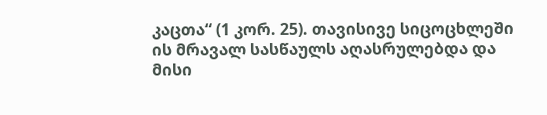კაცთა“ (1 კორ. 25). თავისივე სიცოცხლეში ის მრავალ სასწაულს აღასრულებდა და მისი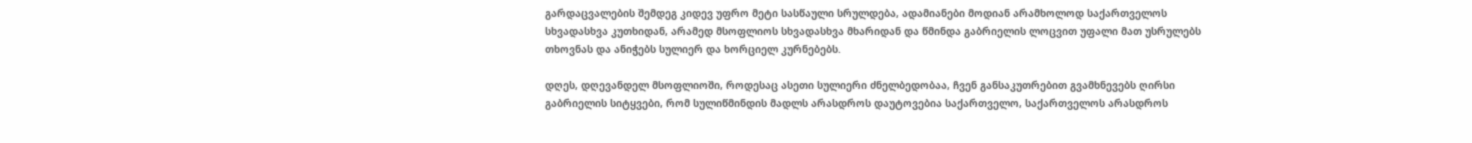გარდაცვალების შემდეგ კიდევ უფრო მეტი სასწაული სრულდება, ადამიანები მოდიან არამხოლოდ საქართველოს სხვადასხვა კუთხიდან, არამედ მსოფლიოს სხვადასხვა მხარიდან და წმინდა გაბრიელის ლოცვით უფალი მათ უსრულებს თხოვნას და ანიჭებს სულიერ და ხორციელ კურნებებს.

დღეს, დღევანდელ მსოფლიოში, როდესაც ასეთი სულიერი ძნელბედობაა, ჩვენ განსაკუთრებით გვამხნევებს ღირსი გაბრიელის სიტყვები, რომ სულიწმინდის მადლს არასდროს დაუტოვებია საქართველო, საქართველოს არასდროს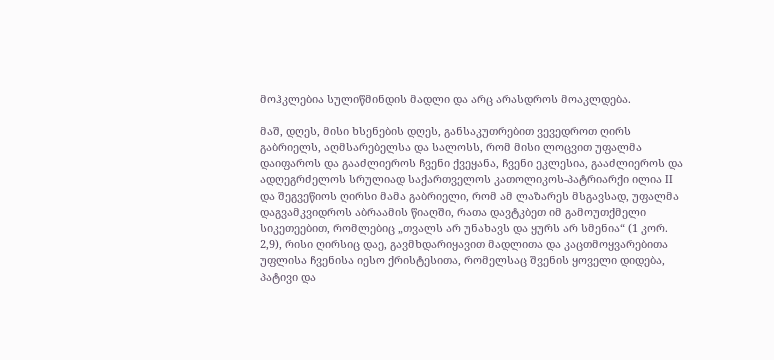მოჰკლებია სულიწმინდის მადლი და არც არასდროს მოაკლდება.

მაშ, დღეს, მისი ხსენების დღეს, განსაკუთრებით ვევედროთ ღირს გაბრიელს, აღმსარებელსა და სალოსს, რომ მისი ლოცვით უფალმა დაიფაროს და გააძლიეროს ჩვენი ქვეყანა, ჩვენი ეკლესია, გააძლიეროს და ადღეგრძელოს სრულიად საქართველოს კათოლიკოს-პატრიარქი ილია II და შეგვეწიოს ღირსი მამა გაბრიელი, რომ ამ ლაზარეს მსგავსად, უფალმა დაგვამკვიდროს აბრაამის წიაღში, რათა დავტკბეთ იმ გამოუთქმელი სიკეთეებით, რომლებიც „თვალს არ უნახავს და ყურს არ სმენია“ (1 კორ. 2,9), რისი ღირსიც დაე, გავმხდარიყავით მადლითა და კაცთმოყვარებითა უფლისა ჩვენისა იესო ქრისტესითა, რომელსაც შვენის ყოველი დიდება, პატივი და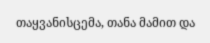თაყვანისცემა, თანა მამით და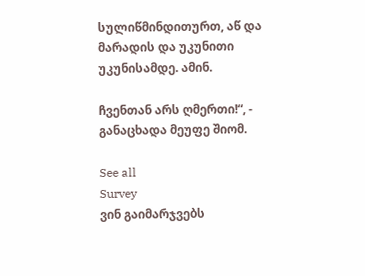სულიწმინდითურთ, აწ და მარადის და უკუნითი უკუნისამდე. ამინ.

ჩვენთან არს ღმერთი!“, - განაცხადა მეუფე შიომ.

See all
Survey
ვინ გაიმარჯვებს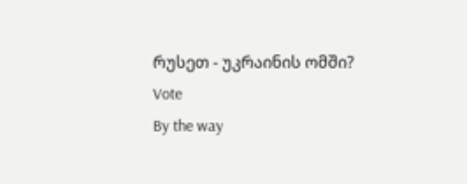რუსეთ - უკრაინის ომში?
Vote
By the way